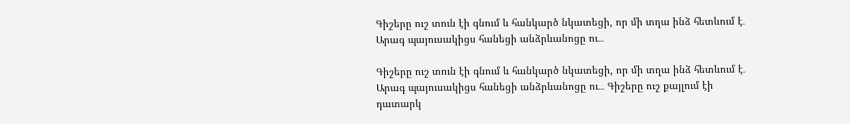Գիշերը ուշ տուն էի գնում և հանկարծ նկատեցի, որ մի տղա ինձ հետևում է․ Արագ պայուսակիցս հանեցի անձրևանոցը ու․․․

Գիշերը ուշ տուն էի գնում և հանկարծ նկատեցի, որ մի տղա ինձ հետևում է․ Արագ պայուսակիցս հանեցի անձրևանոցը ու․․․ Գիշերը ուշ քայլում էի դատարկ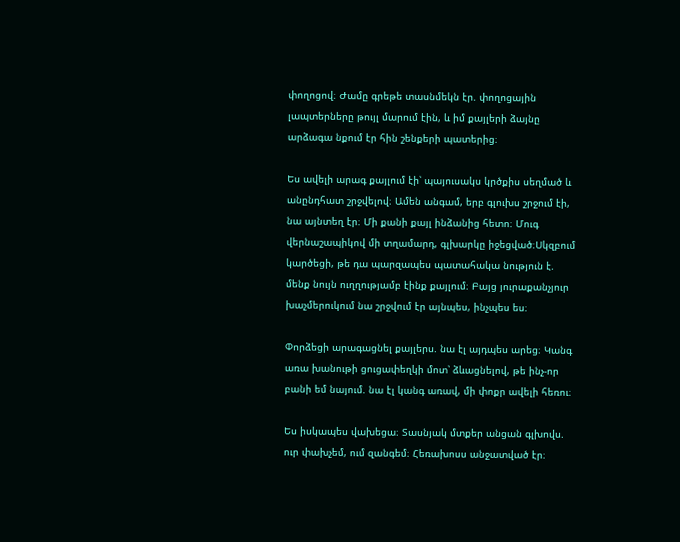փողոցով։ Ժամը գրեթե տասնմեկն էր. փողոցային լապտերները թույլ մարում էին, և իմ քայլերի ձայնը արձագա նքում էր հին շենքերի պատերից։

Ես ավելի արագ քայլում էի՝ պայուսակս կրծքիս սեղմած և անընդհատ շրջվելով։ Ամեն անգամ, երբ գլուխս շրջում էի, նա այնտեղ էր։ Մի քանի քայլ ինձանից հետո։ Մուգ վերնաշապիկով մի տղամարդ, գլխարկը իջեցված։Սկզբում կարծեցի, թե դա պարզապես պատահակա նություն է. մենք նույն ուղղությամբ էինք քայլում։ Բայց յուրաքանչյուր խաչմերուկում նա շրջվում էր այնպես, ինչպես ես։

Փորձեցի արագացնել քայլերս. նա էլ այդպես արեց։ Կանգ առա խանութի ցուցափեղկի մոտ՝ ձևացնելով, թե ինչ-որ բանի եմ նայում. նա էլ կանգ առավ, մի փոքր ավելի հեռու։

Ես իսկապես վախեցա։ Տասնյակ մտքեր անցան գլխովս. ուր փախչեմ, ում զանգեմ։ Հեռախոսս անջատված էր։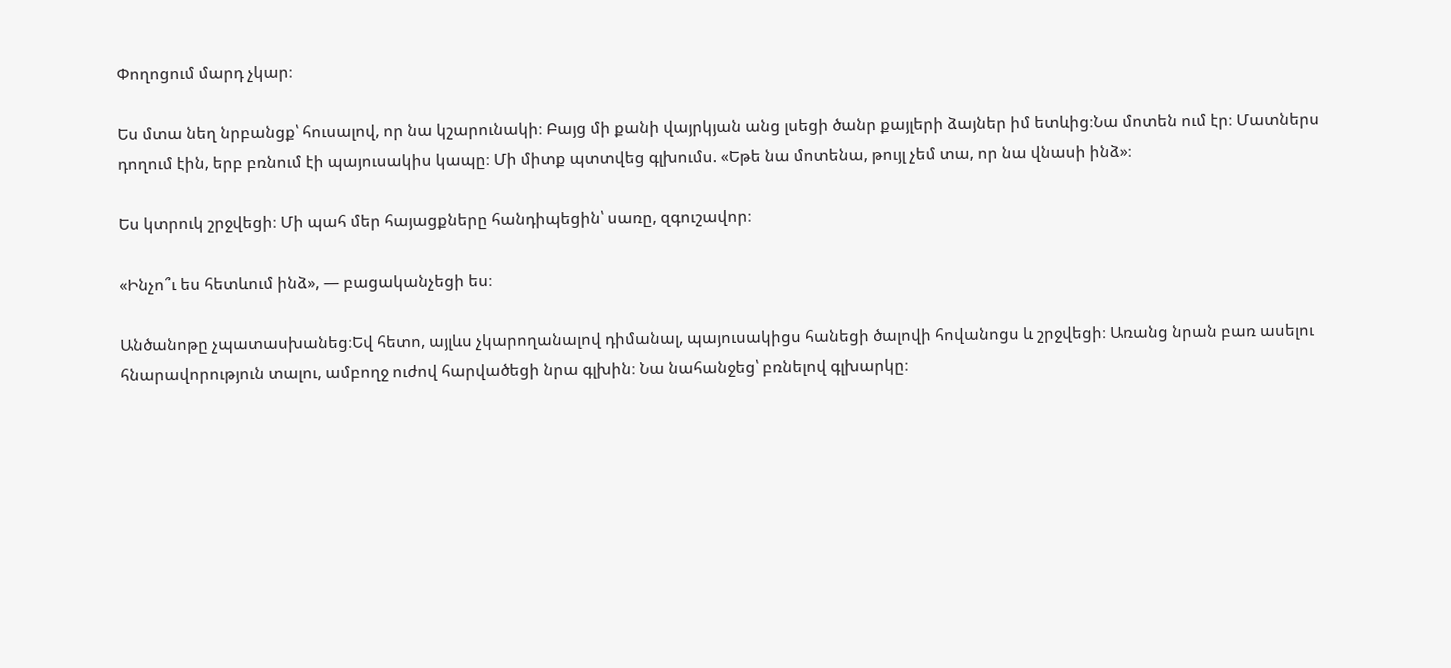Փողոցում մարդ չկար։

Ես մտա նեղ նրբանցք՝ հուսալով, որ նա կշարունակի։ Բայց մի քանի վայրկյան անց լսեցի ծանր քայլերի ձայներ իմ ետևից։Նա մոտեն ում էր։ Մատներս դողում էին, երբ բռնում էի պայուսակիս կապը։ Մի միտք պտտվեց գլխումս. «Եթե նա մոտենա, թույլ չեմ տա, որ նա վնասի ինձ»։

Ես կտրուկ շրջվեցի։ Մի պահ մեր հայացքները հանդիպեցին՝ սառը, զգուշավոր։

«Ինչո՞ւ ես հետևում ինձ», — բացականչեցի ես։

Անծանոթը չպատասխանեց։Եվ հետո, այլևս չկարողանալով դիմանալ, պայուսակիցս հանեցի ծալովի հովանոցս և շրջվեցի։ Առանց նրան բառ ասելու հնարավորություն տալու, ամբողջ ուժով հարվածեցի նրա գլխին։ Նա նահանջեց՝ բռնելով գլխարկը։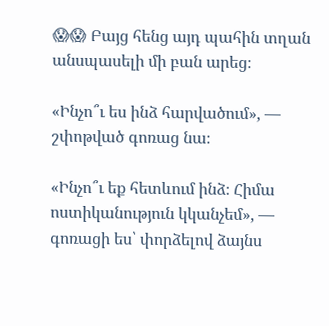😱😱 Բայց հենց այդ պահին տղան անսպասելի մի բան արեց։

«Ինչո՞ւ ես ինձ հարվածում», — շփոթված գոռաց նա։

«Ինչո՞ւ եք հետևում ինձ։ Հիմա ոստիկանություն կկանչեմ», — գոռացի ես՝ փորձելով ձայնս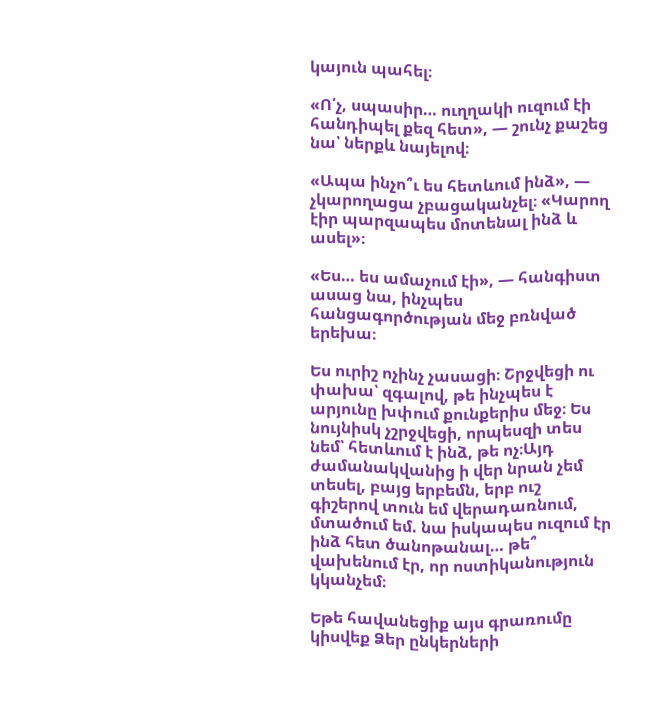կայուն պահել։

«Ո՛չ, սպասիր… ուղղակի ուզում էի հանդիպել քեզ հետ», — շունչ քաշեց նա՝ ներքև նայելով։

«Ապա ինչո՞ւ ես հետևում ինձ», — չկարողացա չբացականչել։ «Կարող էիր պարզապես մոտենալ ինձ և ասել»։

«Ես… ես ամաչում էի», — հանգիստ ասաց նա, ինչպես հանցագործության մեջ բռնված երեխա։

Ես ուրիշ ոչինչ չասացի։ Շրջվեցի ու փախա՝ զգալով, թե ինչպես է արյունը խփում քունքերիս մեջ։ Ես նույնիսկ չշրջվեցի, որպեսզի տես նեմ՝ հետևում է ինձ, թե ոչ։Այդ ժամանակվանից ի վեր նրան չեմ տեսել, բայց երբեմն, երբ ուշ գիշերով տուն եմ վերադառնում, մտածում եմ. նա իսկապես ուզում էր ինձ հետ ծանոթանալ… թե՞ վախենում էր, որ ոստիկանություն կկանչեմ։

Եթե հավանեցիք այս գրառումը կիսվեք Ձեր ընկերների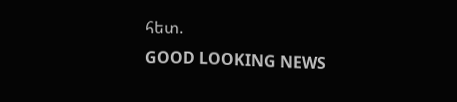հետ.
GOOD LOOKING NEWS